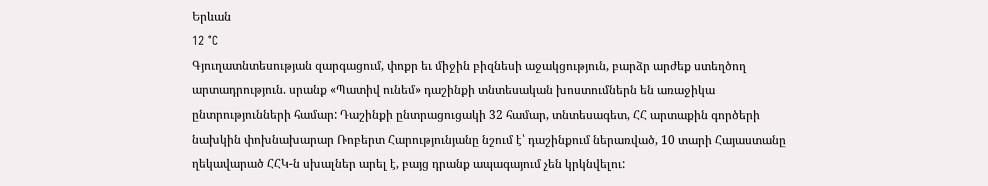Երևան
12 °C
Գյուղատնտեսության զարգացում, փոքր եւ միջին բիզնեսի աջակցություն, բարձր արժեք ստեղծող արտադրություն. սրանք «Պատիվ ունեմ» դաշինքի տնտեսական խոստումներն են առաջիկա ընտրությունների համար: Դաշինքի ընտրացուցակի 32 համար, տնտեսագետ, ՀՀ արտաքին գործերի նախկին փոխնախարար Ռոբերտ Հարությունյանը նշում է՝ դաշինքում ներառված, 10 տարի Հայաստանը ղեկավարած ՀՀԿ-ն սխալներ արել է, բայց դրանք ապագայում չեն կրկնվելու: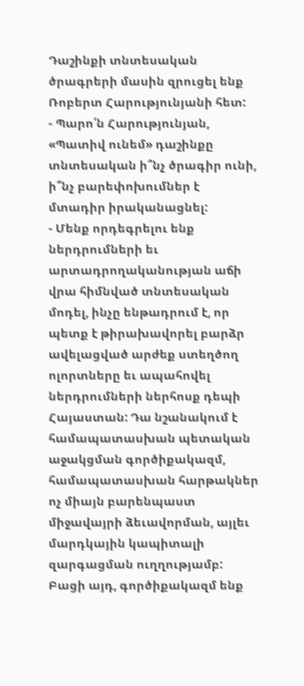Դաշինքի տնտեսական ծրագրերի մասին զրուցել ենք Ռոբերտ Հարությունյանի հետ:
- Պարո՛ն Հարությունյան, «Պատիվ ունեմ» դաշինքը տնտեսական ի՞նչ ծրագիր ունի, ի՞նչ բարեփոխումներ է մտադիր իրականացնել:
- Մենք որդեգրելու ենք ներդրումների եւ արտադրողականության աճի վրա հիմնված տնտեսական մոդել, ինչը ենթադրում է, որ պետք է թիրախավորել բարձր ավելացված արժեք ստեղծող ոլորտները եւ ապահովել ներդրումների ներհոսք դեպի Հայաստան: Դա նշանակում է համապատասխան պետական աջակցման գործիքակազմ, համապատասխան հարթակներ ոչ միայն բարենպաստ միջավայրի ձեւավորման, այլեւ մարդկային կապիտալի զարգացման ուղղությամբ: Բացի այդ, գործիքակազմ ենք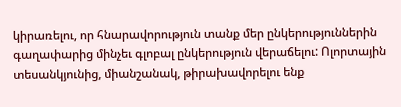կիրառելու, որ հնարավորություն տանք մեր ընկերություններին գաղափարից մինչեւ գլոբալ ընկերություն վերաճելու: Ոլորտային տեսանկյունից, միանշանակ, թիրախավորելու ենք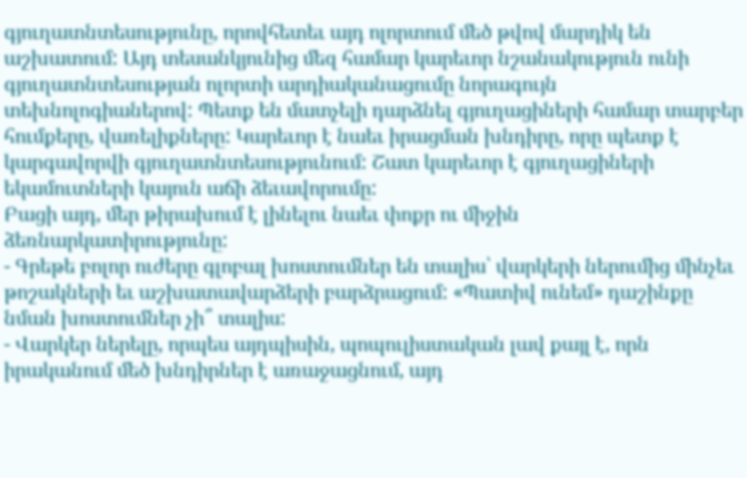գյուղատնտեսությունը, որովհետեւ այդ ոլորտում մեծ թվով մարդիկ են աշխատում: Այդ տեսանկյունից մեզ համար կարեւոր նշանակություն ունի գյուղատնտեսության ոլորտի արդիականացումը նորագույն տեխնոլոգիաներով: Պետք են մատչելի դարձնել գյուղացիների համար տարբեր հումքերը, վառելիքները: Կարեւոր է նաեւ իրացման խնդիրը, որը պետք է կարգավորվի գյուղատնտեսությունում: Շատ կարեւոր է գյուղացիների եկամուտների կայուն աճի ձեւավորումը:
Բացի այդ, մեր թիրախում է լինելու նաեւ փոքր ու միջին ձեռնարկատիրությունը:
- Գրեթե բոլոր ուժերը գլոբալ խոստումներ են տալիս՝ վարկերի ներումից մինչեւ թոշակների եւ աշխատավարձերի բարձրացում: «Պատիվ ունեմ» դաշինքը նման խոստումներ չի՞ տալիս:
- Վարկեր ներելը, որպես այդպիսին, պոպուլիստական լավ քայլ է, որն իրականում մեծ խնդիրներ է առաջացնում, այդ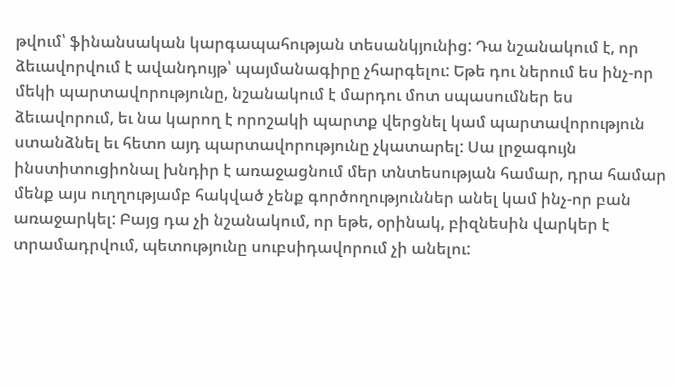թվում՝ ֆինանսական կարգապահության տեսանկյունից: Դա նշանակում է, որ ձեւավորվում է ավանդույթ՝ պայմանագիրը չհարգելու: Եթե դու ներում ես ինչ-որ մեկի պարտավորությունը, նշանակում է մարդու մոտ սպասումներ ես ձեւավորում, եւ նա կարող է որոշակի պարտք վերցնել կամ պարտավորություն ստանձնել եւ հետո այդ պարտավորությունը չկատարել: Սա լրջագույն ինստիտուցիոնալ խնդիր է առաջացնում մեր տնտեսության համար, դրա համար մենք այս ուղղությամբ հակված չենք գործողություններ անել կամ ինչ-որ բան առաջարկել: Բայց դա չի նշանակում, որ եթե, օրինակ, բիզնեսին վարկեր է տրամադրվում, պետությունը սուբսիդավորում չի անելու: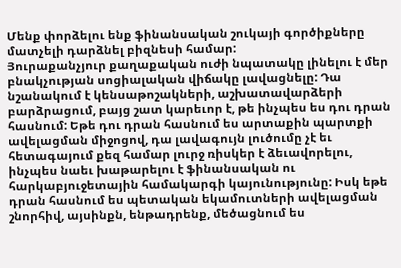Մենք փորձելու ենք ֆինանսական շուկայի գործիքները մատչելի դարձնել բիզնեսի համար:
Յուրաքանչյուր քաղաքական ուժի նպատակը լինելու է մեր բնակչության սոցիալական վիճակը լավացնելը: Դա նշանակում է կենսաթոշակների, աշխատավարձերի բարձրացում, բայց շատ կարեւոր է, թե ինչպես ես դու դրան հասնում: Եթե դու դրան հասնում ես արտաքին պարտքի ավելացման միջոցով, դա լավագույն լուծումը չէ եւ հետագայում քեզ համար լուրջ ռիսկեր է ձեւավորելու, ինչպես նաեւ խաթարելու է ֆինանսական ու հարկաբյուջետային համակարգի կայունությունը: Իսկ եթե դրան հասնում ես պետական եկամուտների ավելացման շնորհիվ, այսինքն, ենթադրենք, մեծացնում ես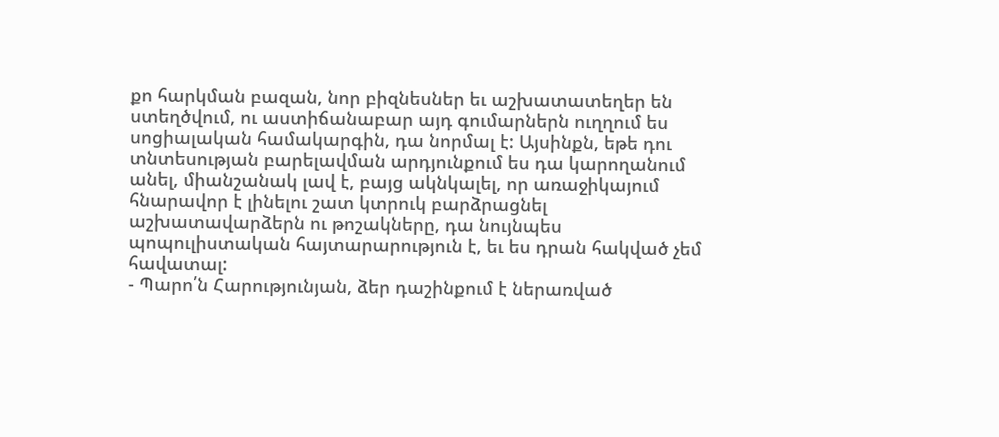քո հարկման բազան, նոր բիզնեսներ եւ աշխատատեղեր են ստեղծվում, ու աստիճանաբար այդ գումարներն ուղղում ես սոցիալական համակարգին, դա նորմալ է: Այսինքն, եթե դու տնտեսության բարելավման արդյունքում ես դա կարողանում անել, միանշանակ լավ է, բայց ակնկալել, որ առաջիկայում հնարավոր է լինելու շատ կտրուկ բարձրացնել աշխատավարձերն ու թոշակները, դա նույնպես պոպուլիստական հայտարարություն է, եւ ես դրան հակված չեմ հավատալ:
- Պարո՛ն Հարությունյան, ձեր դաշինքում է ներառված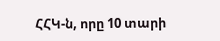ՀՀԿ-ն, որը 10 տարի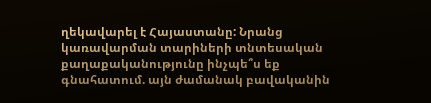ղեկավարել է Հայաստանը: Նրանց կառավարման տարիների տնտեսական քաղաքականությունը ինչպե՞ս եք գնահատում. այն ժամանակ բավականին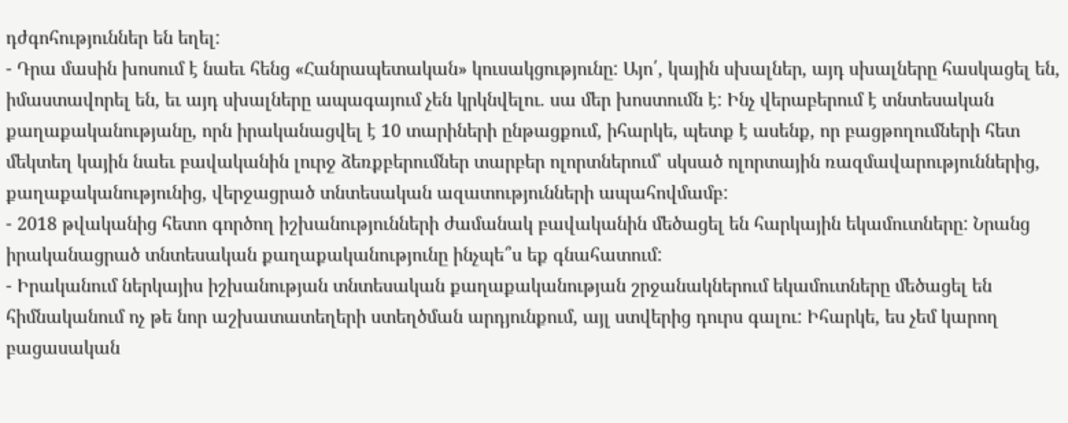դժգոհություններ են եղել:
- Դրա մասին խոսում է նաեւ հենց «Հանրապետական» կուսակցությունը: Այո՛, կային սխալներ, այդ սխալները հասկացել են, իմաստավորել են, եւ այդ սխալները ապագայում չեն կրկնվելու. սա մեր խոստումն է: Ինչ վերաբերում է տնտեսական քաղաքականությանը, որն իրականացվել է 10 տարիների ընթացքում, իհարկե, պետք է ասենք, որ բացթողումների հետ մեկտեղ կային նաեւ բավականին լուրջ ձեռքբերումներ տարբեր ոլորտներում՝ սկսած ոլորտային ռազմավարություններից, քաղաքականությունից, վերջացրած տնտեսական ազատությունների ապահովմամբ:
- 2018 թվականից հետո գործող իշխանությունների ժամանակ բավականին մեծացել են հարկային եկամուտները: Նրանց իրականացրած տնտեսական քաղաքականությունը ինչպե՞ս եք գնահատում:
- Իրականում ներկայիս իշխանության տնտեսական քաղաքականության շրջանակներում եկամուտները մեծացել են հիմնականում ոչ թե նոր աշխատատեղերի ստեղծման արդյունքում, այլ ստվերից դուրս գալու: Իհարկե, ես չեմ կարող բացասական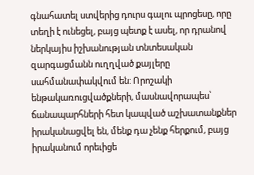գնահատել ստվերից դուրս գալու պրոցեսը, որը տեղի է ունեցել, բայց պետք է ասել, որ դրանով ներկայիս իշխանության տնտեսական զարգացմանն ուղղված քայլերը սահմանափակվում են: Որոշակի ենթակառուցվածքների, մասնավորապես՝ ճանապարհների հետ կապված աշխատանքներ իրականացվել են, մենք դա չենք հերքում, բայց իրականում որեւիցե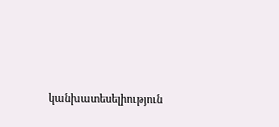կանխատեսելիություն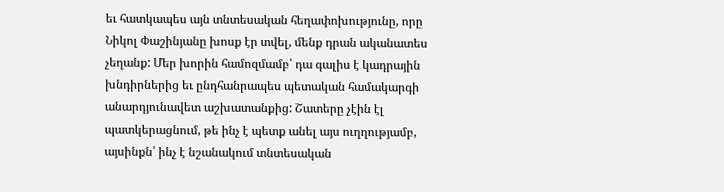եւ հատկապես այն տնտեսական հեղափոխությունը, որը Նիկոլ Փաշինյանը խոսք էր տվել, մենք դրան ականատես չեղանք: Մեր խորին համոզմամբ՝ դա գալիս է կադրային խնդիրներից եւ ընդհանրապես պետական համակարգի անարդյունավետ աշխատանքից: Շատերը չէին էլ պատկերացնում, թե ինչ է պետք անել այս ուղղությամբ, այսինքն՝ ինչ է նշանակում տնտեսական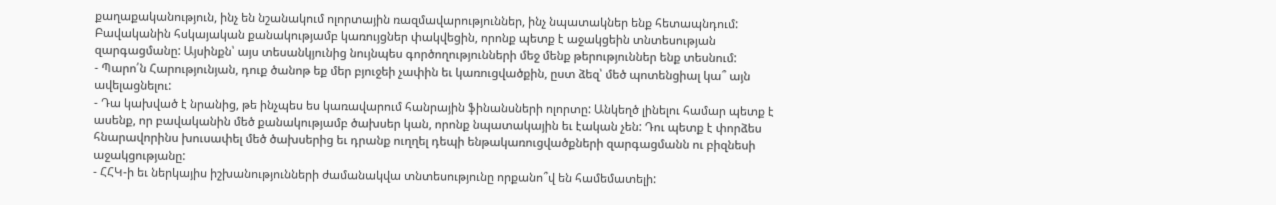քաղաքականություն, ինչ են նշանակում ոլորտային ռազմավարություններ, ինչ նպատակներ ենք հետապնդում: Բավականին հսկայական քանակությամբ կառույցներ փակվեցին, որոնք պետք է աջակցեին տնտեսության զարգացմանը: Այսինքն՝ այս տեսանկյունից նույնպես գործողությունների մեջ մենք թերություններ ենք տեսնում:
- Պարո՛ն Հարությունյան, դուք ծանոթ եք մեր բյուջեի չափին եւ կառուցվածքին, ըստ ձեզ՝ մեծ պոտենցիալ կա՞ այն ավելացնելու:
- Դա կախված է նրանից, թե ինչպես ես կառավարում հանրային ֆինանսների ոլորտը: Անկեղծ լինելու համար պետք է ասենք, որ բավականին մեծ քանակությամբ ծախսեր կան, որոնք նպատակային եւ էական չեն: Դու պետք է փորձես հնարավորինս խուսափել մեծ ծախսերից եւ դրանք ուղղել դեպի ենթակառուցվածքների զարգացմանն ու բիզնեսի աջակցությանը:
- ՀՀԿ-ի եւ ներկայիս իշխանությունների ժամանակվա տնտեսությունը որքանո՞վ են համեմատելի: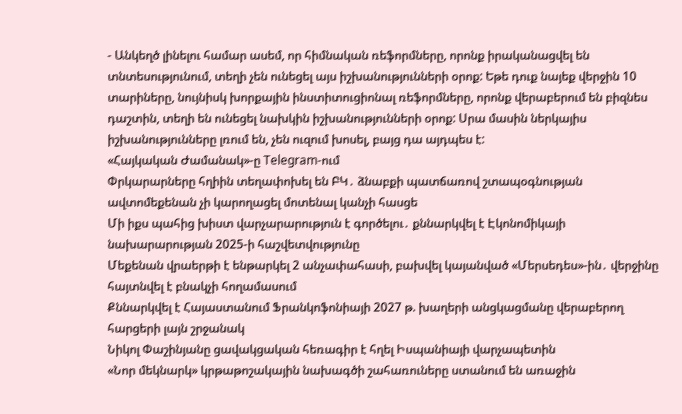- Անկեղծ լինելու համար ասեմ, որ հիմնական ռեֆորմները, որոնք իրականացվել են տնտեսությունում, տեղի չեն ունեցել այս իշխանությունների օրոք: Եթե դուք նայեք վերջին 10 տարիները, նույնիսկ խորքային ինստիտուցիոնալ ռեֆորմները, որոնք վերաբերում են բիզնես դաշտին, տեղի են ունեցել նախկին իշխանությունների օրոք: Սրա մասին ներկայիս իշխանությունները լռում են, չեն ուզում խոսել, բայց դա այդպես է:
«Հայկական Ժամանակ»-ը Telegram-ում
Փրկարարները հղիին տեղափոխել են ԲԿ․ ձնաբքի պատճառով շտապօգնության ավտոմեքենան չի կարողացել մոտենալ կանչի հասցե
Մի իքս պահից խիստ վարչարարություն է գործելու․ քննարկվել է Էկոնոմիկայի նախարարության 2025-ի հաշվետվությունը
Մեքենան վրաերթի է ենթարկել 2 անչափահասի, բախվել կայանված «Մերսեդես»-ին․ վերջինը հայտնվել է բնակչի հողամասում
Քննարկվել է Հայաստանում Ֆրանկոֆոնիայի 2027 թ. խաղերի անցկացմանը վերաբերող հարցերի լայն շրջանակ
Նիկոլ Փաշինյանը ցավակցական հեռագիր է հղել Իսպանիայի վարչապետին
«Նոր մեկնարկ» կրթաթոշակային նախագծի շահառուները ստանում են առաջին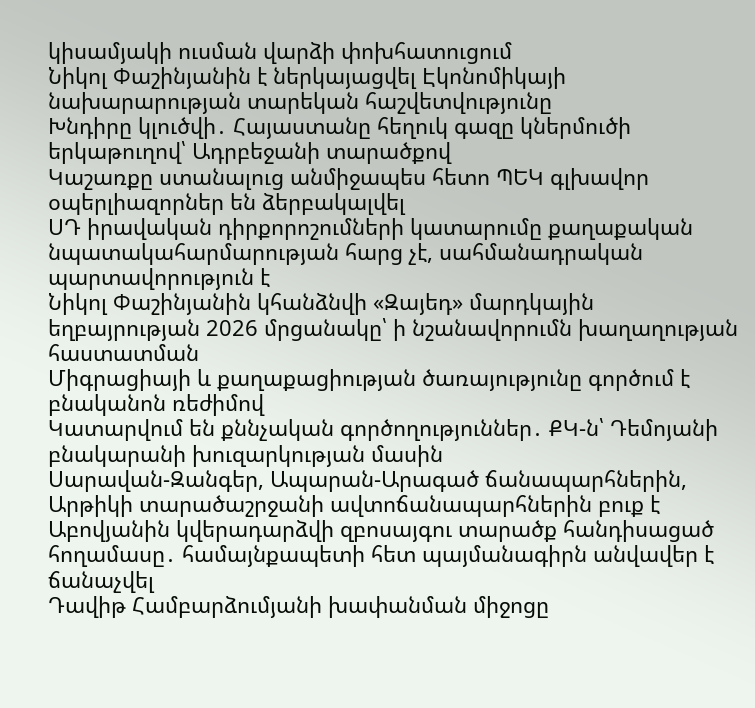կիսամյակի ուսման վարձի փոխհատուցում
Նիկոլ Փաշինյանին է ներկայացվել Էկոնոմիկայի նախարարության տարեկան հաշվետվությունը
Խնդիրը կլուծվի․ Հայաստանը հեղուկ գազը կներմուծի երկաթուղով՝ Ադրբեջանի տարածքով
Կաշառքը ստանալուց անմիջապես հետո ՊԵԿ գլխավոր օպերլիազորներ են ձերբակալվել
ՍԴ իրավական դիրքորոշումների կատարումը քաղաքական նպատակահարմարության հարց չէ, սահմանադրական պարտավորություն է
Նիկոլ Փաշինյանին կհանձնվի «Զայեդ» մարդկային եղբայրության 2026 մրցանակը՝ ի նշանավորումն խաղաղության հաստատման
Միգրացիայի և քաղաքացիության ծառայությունը գործում է բնականոն ռեժիմով
Կատարվում են քննչական գործողություններ․ ՔԿ-ն՝ Դեմոյանի բնակարանի խուզարկության մասին
Սարավան-Զանգեր, Ապարան-Արագած ճանապարհներին, Արթիկի տարածաշրջանի ավտոճանապարհներին բուք է
Աբովյանին կվերադարձվի զբոսայգու տարածք հանդիսացած հողամասը․ համայնքապետի հետ պայմանագիրն անվավեր է ճանաչվել
Դավիթ Համբարձումյանի խափանման միջոցը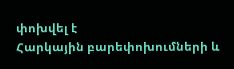փոխվել է
Հարկային բարեփոխումների և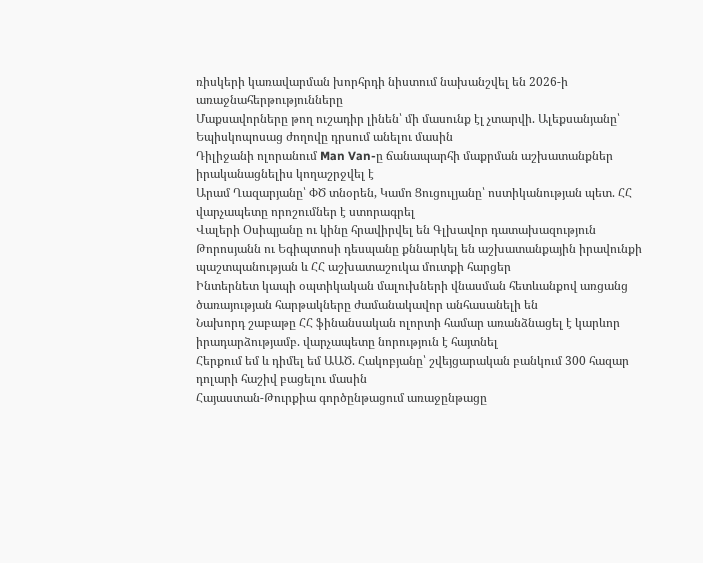ռիսկերի կառավարման խորհրդի նիստում նախանշվել են 2026-ի առաջնահերթությունները
Մաքսավորները թող ուշադիր լինեն՝ մի մասունք էլ չտարվի. Ալեքսանյանը՝ Եպիսկոպոսաց ժողովը դրսում անելու մասին
Դիլիջանի ոլորանում Man Van-ը ճանապարհի մաքրման աշխատանքներ իրականացնելիս կողաշրջվել է
Արամ Ղազարյանը՝ ՓԾ տնօրեն, Կամո Ցուցուլյանը՝ ոստիկանության պետ. ՀՀ վարչապետը որոշումներ է ստորագրել
Վալերի Օսիպյանը ու կինը հրավիրվել են Գլխավոր դատախազություն
Թորոսյանն ու Եգիպտոսի դեսպանը քննարկել են աշխատանքային իրավունքի պաշտպանության և ՀՀ աշխատաշուկա մուտքի հարցեր
Ինտերնետ կապի օպտիկական մալուխների վնասման հետևանքով առցանց ծառայության հարթակները ժամանակավոր անհասանելի են
Նախորդ շաբաթը ՀՀ ֆինանսական ոլորտի համար առանձնացել է կարևոր իրադարձությամբ. վարչապետը նորություն է հայտնել
Հերքում եմ և դիմել եմ ԱԱԾ. Հակոբյանը՝ շվեյցարական բանկում 300 հազար դոլարի հաշիվ բացելու մասին
Հայաստան-Թուրքիա գործընթացում առաջընթացը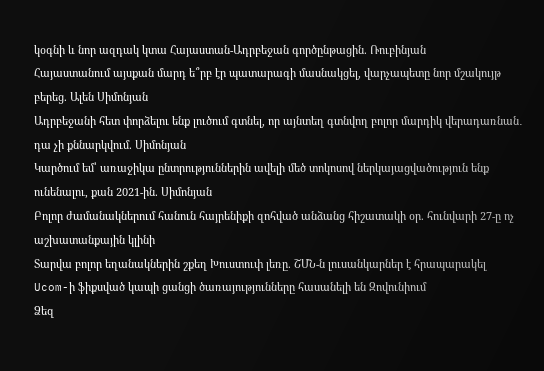կօգնի և նոր ազդակ կտա Հայաստան-Ադրբեջան գործընթացին. Ռուբինյան
Հայաստանում այսքան մարդ ե՞րբ էր պատարագի մասնակցել, վարչապետը նոր մշակույթ բերեց. Ալեն Սիմոնյան
Ադրբեջանի հետ փորձելու ենք լուծում գտնել, որ այնտեղ գտնվող բոլոր մարդիկ վերադառնան․ դա չի քննարկվում. Սիմոնյան
Կարծում եմ՝ առաջիկա ընտրություններին ավելի մեծ տոկոսով ներկայացվածություն ենք ունենալու, քան 2021-ին. Սիմոնյան
Բոլոր ժամանակներում հանուն հայրենիքի զոհված անձանց հիշատակի օր. հունվարի 27-ը ոչ աշխատանքային կլինի
Տարվա բոլոր եղանակներին շքեղ Խուստուփ լեռը. ՇՄՆ-ն լուսանկարներ է հրապարակել
Ucom-ի ֆիքսված կապի ցանցի ծառայությունները հասանելի են Զովունիում
Ձեզ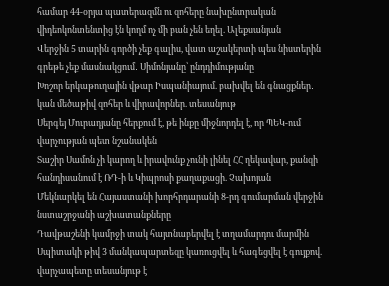համար 44-օրյա պատերազմն ու զոհերը նախընտրական վիդեոկոնտենտից էն կողմ ոչ մի բան չեն եղել. Ալեքսանյան
Վերջին 5 տարին գործի չեք գալիս, վատ աշակերտի պես նիստերին գրեթե չեք մասնակցում․ Սիմոնյանը՝ ընդդիմությանը
Խոշոր երկաթուղային վթար Իսպանիայում. բախվել են գնացքներ․ կան մեծաթիվ զոհեր և վիրավորներ. տեսանյութ
Սերգեյ Մուրադյանը հերքում է, թե ինքը միջնորդել է, որ ՊԵԿ-ում վարչության պետ նշանակեն
Տաշիր Սամոն չի կարող և իրավունք չունի լինել ՀՀ ղեկավար, քանզի հանդիսանում է ՌԴ-ի և Կիպրոսի քաղաքացի. Չախոյան
Մեկնարկել են Հայաստանի խորհրդարանի 8-րդ գումարման վերջին նստաշրջանի աշխատանքները
Դավթաշենի կամրջի տակ հայտնաբերվել է տղամարդու մարմին
Սպիտակի թիվ 3 մանկապարտեզը կառուցվել և հագեցվել է գույքով. վարչապետը տեսանյութ է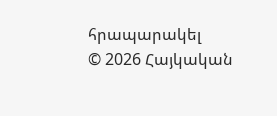հրապարակել
© 2026 Հայկական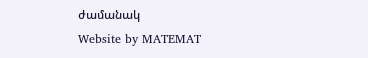ժամանակ
Website by MATEMAT